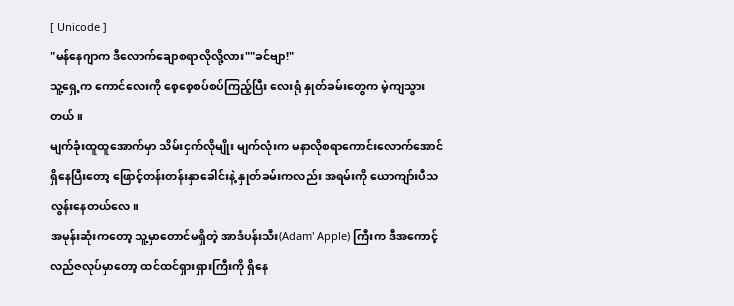[ Unicode ]
"မန်နေဂျာက ဒီလောက်ချောစရာလိုလို့လား""ခင်ဗျာ!"
သူ့ရှေ့က ကောင်လေးကို စေ့စေ့စပ်စပ်ကြည့်ပြီး လေးရုံ နှုတ်ခမ်းတွေက မဲ့ကျသွားတယ်။
မျက်ခုံးထူထူအောက်မှာ သိမ်းငှက်လိုမျိုး မျက်လုံးက မနာလိုစရာကောင်းလောက်အောင် ရှိနေပြီးတော့ ဖြောင့်တန်းတန်းနှာခေါင်းနဲ့ နှုတ်ခမ်းကလည်း အရမ်းကို ယောကျာ်းပီသလွန်းနေတယ်လေ။
အမုန်းဆုံးကတော့ သူ့မှာတောင်မရှိတဲ့ အာဒံပန်းသီး(Adam' Apple) ကြီးက ဒီအကောင့်လည်ဇလုပ်မှာတော့ ထင်ထင်ရှားရှားကြီးကို ရှိနေ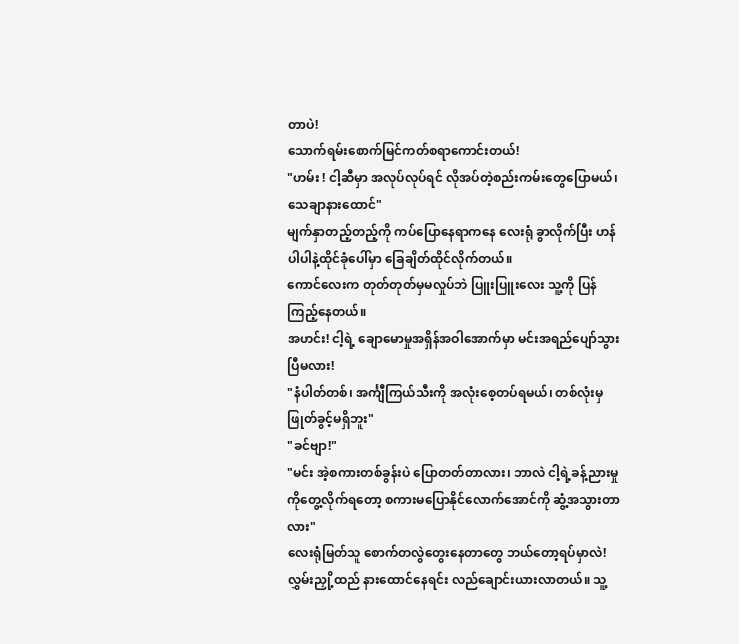တာပဲ!
သောက်ရမ်းစောက်မြင်ကတ်စရာကောင်းတယ်!
"ဟမ်း ! ငါ့ဆီမှာ အလုပ်လုပ်ရင် လိုအပ်တဲ့စည်းကမ်းတွေပြောမယ်၊ သေချာနားထောင်"
မျက်နှာတည့်တည့်ကို ကပ်ပြောနေရာကနေ လေးရုံ ခွာလိုက်ပြီး ဟန်ပါပါနဲ့ထိုင်ခုံပေါ်မှာ ခြေချိတ်ထိုင်လိုက်တယ်။
ကောင်လေးက တုတ်တုတ်မှမလှုပ်ဘဲ ပြူးပြူးလေး သူ့ကို ပြန်ကြည့်နေတယ်။
အဟင်း! ငါ့ရဲ့ ချောမောမှုအရှိန်အဝါအောက်မှာ မင်းအရည်ပျော်သွားပြီမလား!
"နံပါတ်တစ်၊ အင်္ကျီကြယ်သီးကို အလုံးစေ့တပ်ရမယ်၊ တစ်လုံးမှ ဖြုတ်ခွင့်မရှိဘူး"
"ခင်ဗျာ!"
"မင်း အဲ့စကားတစ်ခွန်းပဲ ပြောတတ်တာလား၊ ဘာလဲ ငါ့ရဲ့ခန့်ညားမှုကိုတွေ့လိုက်ရတော့ စကားမပြောနိုင်လောက်အောင်ကို ဆွံ့အသွားတာလား"
လေးရုံမြတ်သူ စောက်တလွဲတွေးနေတာတွေ ဘယ်တော့ရပ်မှာလဲ!
လွှမ်းညှို့ထည် နားထောင်နေရင်း လည်ချောင်းယားလာတယ်။ သူ့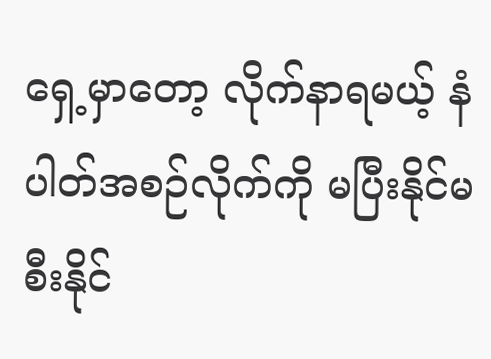ရှေ့မှာတော့ လိုက်နာရမယ့် နံပါတ်အစဉ်လိုက်ကို မပြီးနိုင်မစီးနိုင်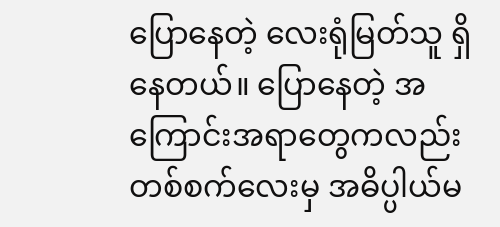ပြောနေတဲ့ လေးရုံမြတ်သူ ရှိနေတယ်။ ပြောနေတဲ့ အကြောင်းအရာတွေကလည်း တစ်စက်လေးမှ အဓိပ္ပါယ်မ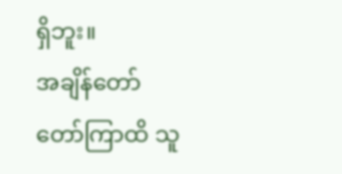ရှိဘူး။
အချိန်တော်တော်ကြာထိ သူ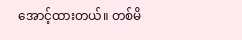အောင့်ထားတယ်။ တစ်မိ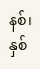နစ်၊ နှစ်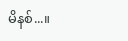မိနစ်...။